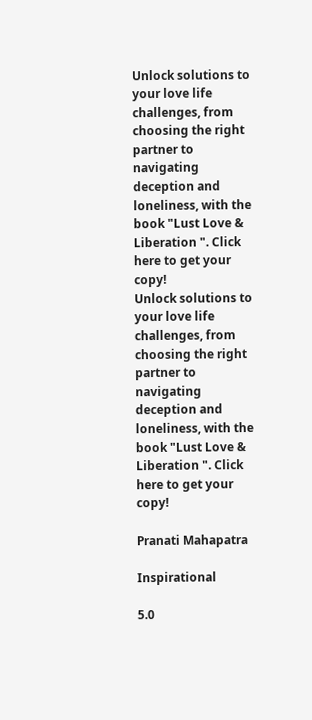Unlock solutions to your love life challenges, from choosing the right partner to navigating deception and loneliness, with the book "Lust Love & Liberation ". Click here to get your copy!
Unlock solutions to your love life challenges, from choosing the right partner to navigating deception and loneliness, with the book "Lust Love & Liberation ". Click here to get your copy!

Pranati Mahapatra

Inspirational

5.0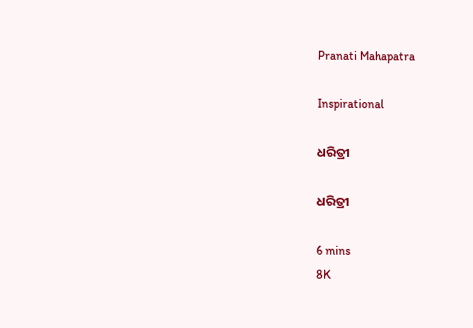Pranati Mahapatra

Inspirational

ଧରିତ୍ରୀ

ଧରିତ୍ରୀ

6 mins
8K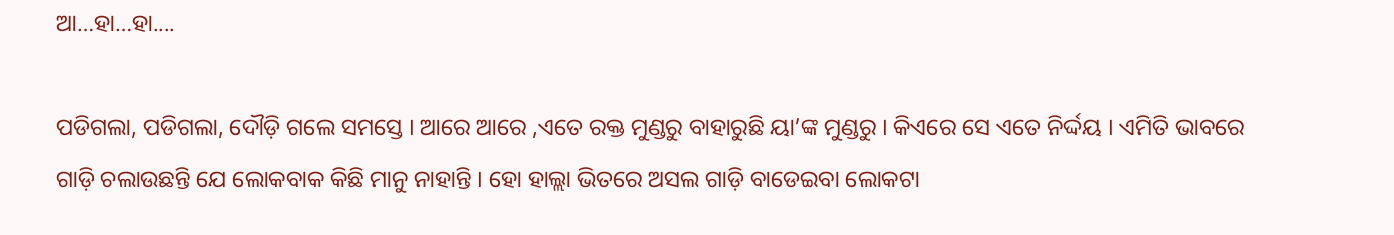ଆ…ହା…ହା....

ପଡିଗଲା, ପଡିଗଲା, ଦୌଡ଼ି ଗଲେ ସମସ୍ତେ । ଆରେ ଆରେ ,ଏତେ ରକ୍ତ ମୁଣ୍ଡରୁ ବାହାରୁଛି ୟା’ଙ୍କ ମୁଣ୍ଡରୁ । କିଏରେ ସେ ଏତେ ନିର୍ଦ୍ଦୟ । ଏମିତି ଭାବରେ ଗାଡ଼ି ଚଲାଉଛନ୍ତି ଯେ ଲୋକବାକ କିଛି ମାନୁ ନାହାନ୍ତି । ହୋ ହାଲ୍ଲା ଭିତରେ ଅସଲ ଗାଡ଼ି ବାଡେଇବା ଲୋକଟା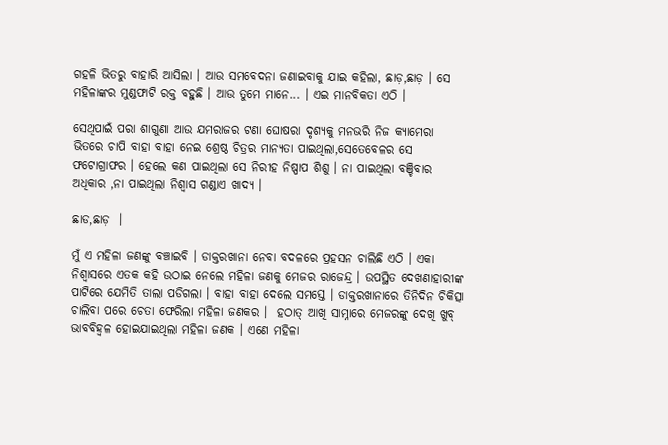ଗହଳି ଭିତରୁ ବାହାରି ଆସିଲା । ଆଉ ସମବେଦନା ଜଣାଇବାକୁ ଯାଇ କହିଲା, ଛାଡ଼,ଛାଡ଼ । ସେ ମହିଳାଙ୍କର ମୁଣ୍ଡଫାଟି ରକ୍ତ ବହୁଛି । ଆଉ ତୁମେ ମାନେ... । ଏଇ ମାନବିକତା ଏଠି ।

ସେଥିପାଇଁ ପରା ଶାଗୁଣା ଆଉ ଯମରାଜର ଟଣା ଘୋଷରା ଦୃଶ୍ୟକୁ ମନଭରି ନିଜ କ୍ୟାମେରା ଭିତରେ ଚାପି ବାହା ବାହା ନେଇ ଶ୍ରେଷ୍ଠ ଚିତ୍ରର ମାନ୍ୟତା ପାଇଥିଲା,ସେତେବେଳର ସେ ଫଟୋଗ୍ରାଫର । ହେଲେ କଣ ପାଇଥିଲା ସେ ନିରୀହ ନିଷ୍ପାପ ଶିଶୁ । ନା ପାଇଥିଲା ବଞ୍ଚିବାର ଅଧିକାର ,ନା ପାଇଥିଲା ନିଶ୍ଵାସ ଗଣ୍ଡାଏ ଖାଦ୍ୟ ।

ଛାଡ,ଛାଡ଼  ।

ମୁଁ ଏ ମହିଳା ଜଣଙ୍କୁ ବଞ୍ଚାଇବି । ଡାକ୍ତରଖାନା ନେବା ବଦଳରେ ପ୍ରହସନ ଚାଲିଛି ଏଠି । ଏକା ନିଶ୍ଵାସରେ ଏତକ କହି ଉଠାଇ ନେଲେ ମହିଳା ଜଣକୁ ମେଜର ରାଜେନ୍ଦ୍ର । ଉପସ୍ଥିତ ଦେଖଣାହାରୀଙ୍କ ପାଟିରେ ଯେମିତି ତାଲା ପଡିଗଲା । ବାହା ବାହା ଦେଲେ ସମସ୍ତେ । ଡାକ୍ତରଖାନାରେ ତିନିଦିନ ଚିକିତ୍ସା ଚାଲିବା ପରେ ଚେତା ଫେରିଲା ମହିଳା ଜଣକର ।  ହଠାତ୍ ଆଖି ସାମ୍ନାରେ ମେଜରଙ୍କୁ ଦେଖି ଖୁବ୍ ଭାବବିହ୍ୱଳ ହୋଇଯାଇଥିଲା ମହିଳା ଜଣକ । ଏଣେ ମହିଳା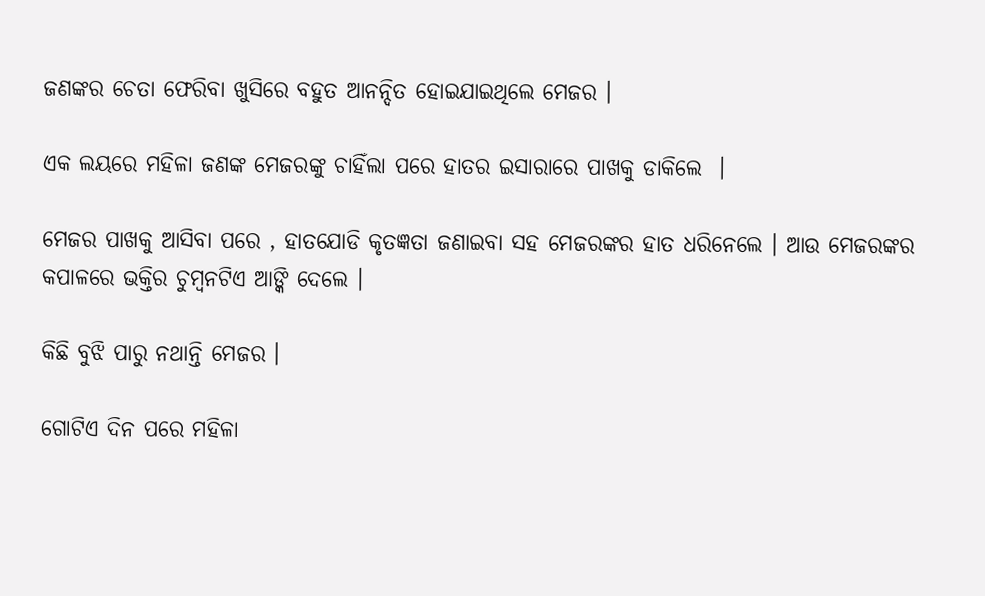ଜଣଙ୍କର ଚେତା ଫେରିବା ଖୁସିରେ ବହୁତ ଆନନ୍ଦିତ ହୋଇଯାଇଥିଲେ ମେଜର ।

ଏକ ଲୟରେ ମହିଳା ଜଣଙ୍କ ମେଜରଙ୍କୁ ଚାହିଁଲା ପରେ ହାତର ଇସାରାରେ ପାଖକୁ ଡାକିଲେ  ।

ମେଜର ପାଖକୁ ଆସିବା ପରେ , ହାତଯୋଡି କୃତଜ୍ଞତା ଜଣାଇବା ସହ ମେଜରଙ୍କର ହାତ ଧରିନେଲେ । ଆଉ ମେଜରଙ୍କର କପାଳରେ ଭକ୍ତିର ଚୁମ୍ବନଟିଏ ଆଙ୍କି ଦେଲେ ।

କିଛି ବୁଝି ପାରୁ ନଥାନ୍ତି ମେଜର ।

ଗୋଟିଏ ଦିନ ପରେ ମହିଳା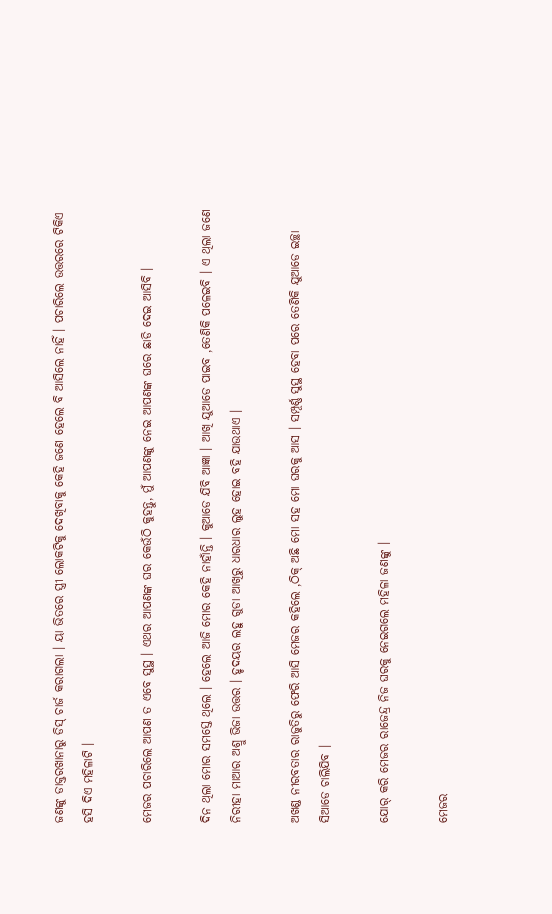ଜଣଙ୍କୁ ଡାକ୍ତରଖାନାରୁ ଡିସ୍ ଚାର୍ଜ କରାଗଲା । ୟା ଭିତରେ ସ୍ତ୍ରୀ ଲୋକଟିକୁ ଦେଖିବାକୁ କେହି ଜଣେ ହେଲେ ବି ଆସିଲେ ନାହିଁ । ପଚାରିଲେ ଉତ୍ତରରେ ଟିକିଏ ହସି ଦିଏ ମହିଳାଟି ।

ମେଜର ପଚାରିଲେ ଆପଣ ତ ଏବେ ସୁସ୍ଥ । ଏଥର ଆପଣଙ୍କ ଘର କେଉଁଠି କୁହନ୍ତୁ, ମୁଁ ଆପଣଙ୍କୁ ନେଇ ଆପଣଙ୍କ ଘରେ ଛାଡି ଦେଇ ଆସିବି ।

ଦିନ ଥିଲା ମୋର ସମସ୍ତେ ଥିଲେ । ହେଲେ ଆଜି ମୋର କେହି ନାହାଁନ୍ତି । କୁଆଡେ ଯିବି ଆଜ୍ଞା । ଆଖି ଯୁଆଡେ ପାଇବ ,ତେଣିକି ପଳେଇବି । ଏ ଥିଲା ଜଣେ ନିରୀହା ମାଆର ଅଶ୍ରୁ ଭିଜା ଉତ୍ତର । ହୃଦୟର ଲହୁ ଗୁଡା ଆଖିରୁ ଧାରଧାର ଲୁହ ହୋଇ ବହି ଯାଉଥାଏ ।

ଅଖଣ୍ଡ ନୀରବତାର ରାଜୁତିରୁ ଫେରି ଆସି ମେଜର କହିଲେ ,ଠିକ୍ ଅଛି ମୋ ସହ ମୋ ଘରକୁ ଆସ । ସମ୍ପୂର୍ଣ୍ଣ ସୁସ୍ଥ ହେବା ପରେ ତେଣିକି ଯୁଆଡେ ଇଚ୍ଛା ସିଆଡେ ଚାଲିଯିବ ।

ଯୋର୍ କରି ମେଜର ରାଜେନ୍ଦ୍ର ନିଜ ଘରକୁ ନେଇଗଲେ ମହିଳା ଜଣଙ୍କୁ ।

ମେଜର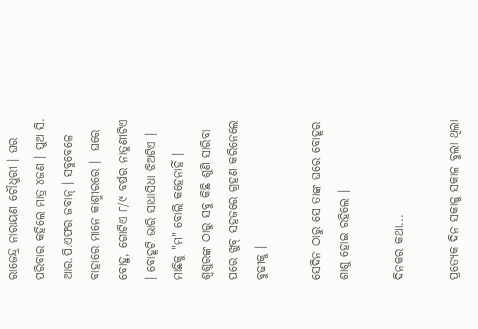ରାଜେନ୍ଦ୍ର ନାରାୟଣ ଚୌଧୁରୀ । ଘର ପରିବାର କହିଲେ ମାତ୍ର ୪ଜଣ । ପୁଅ ସି. ଆର.ପି.ଏଫର ଜବାନ୍ । ସବୁବେଳେ ବାହାରେ ମାନେ କାଶ୍ମୀରରେ ।  ଘରେ ବୋହୁ, ଗୋଟିଏ ୮/୯ ବର୍ଷର ନାତୁଣୀଟିଏ । ବୋହୂଟି ଭାରି ସାଧାସିଧା ଝିଅଟିଏ । ମାଛିକୁ "ମ" ବୋଲି କହେନାହିଁ । ଶ୍ଵଶୁରଙ୍କ ଠାରୁ ସବୁ କିଛି ଶୁଣି ସାରିବା ପରେ ଖୁବ୍ ସହଜରେ ଗ୍ରହଣ କରିନେଲେ ବୁଢୀକୁ ।

ସେଦିନ ଠାରୁ ସେ ତାଙ୍କ ଘରେ ବୋହୂର ଶାଶୁ ହୋଇ ରହିଲେ ।

ଦିନକର କଥା...

ପ୍ରତ୍ୟେକ ଦିନ ସକାଳୁ ସକାଳ ବୁଲା ଥିଲା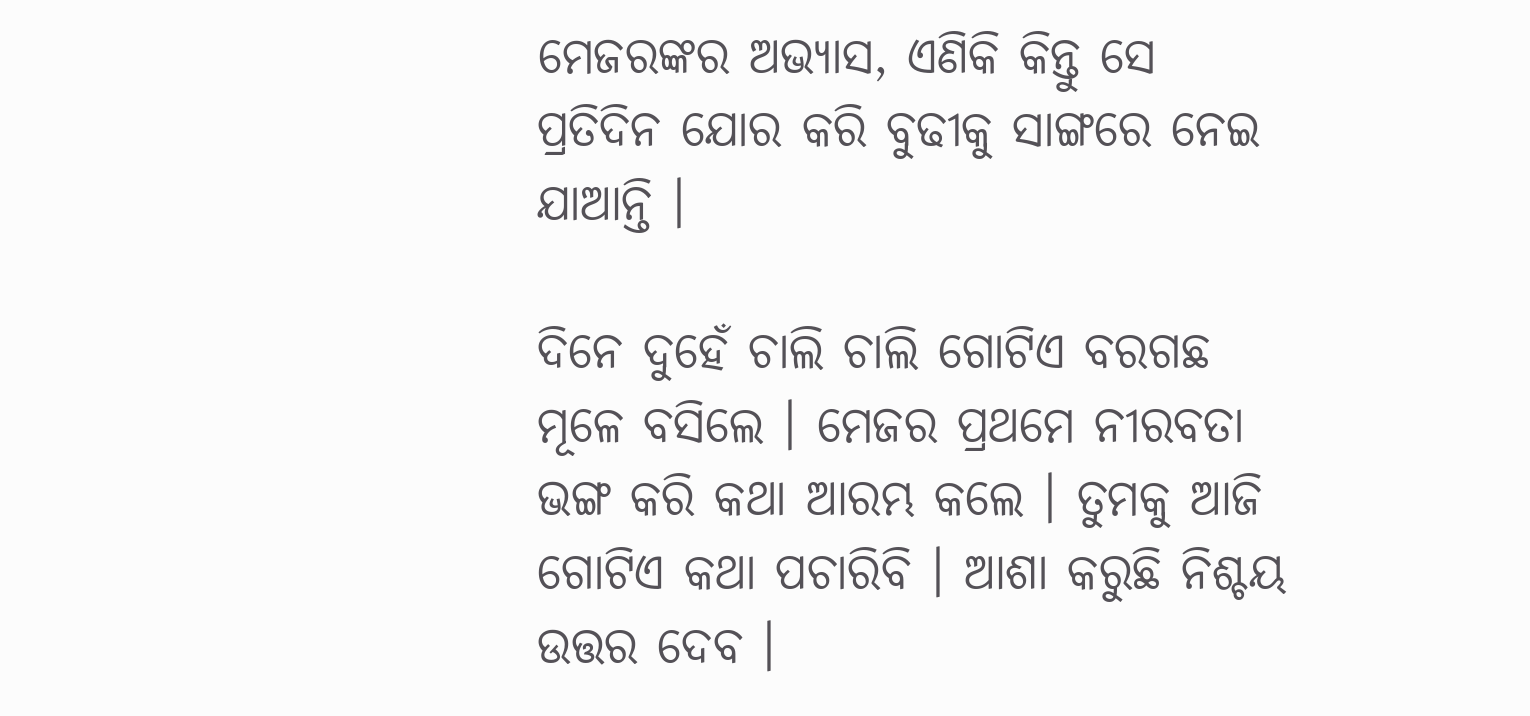ମେଜରଙ୍କର ଅଭ୍ୟାସ, ଏଣିକି କିନ୍ତୁ ସେ ପ୍ରତିଦିନ ଯୋର କରି ବୁଢୀକୁ ସାଙ୍ଗରେ ନେଇ ଯାଆନ୍ତି ।

ଦିନେ ଦୁହେଁ ଚାଲି ଚାଲି ଗୋଟିଏ ବରଗଛ ମୂଳେ ବସିଲେ । ମେଜର ପ୍ରଥମେ ନୀରବତା ଭଙ୍ଗ କରି କଥା ଆରମ୍ଭ କଲେ । ତୁମକୁ ଆଜି ଗୋଟିଏ କଥା ପଚାରିବି । ଆଶା କରୁଛି ନିଶ୍ଚୟ ଉତ୍ତର ଦେବ ।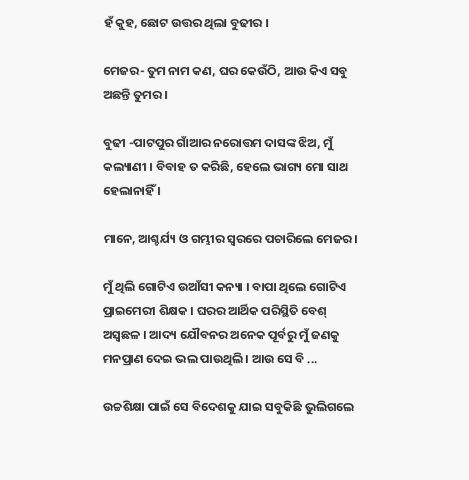ହଁ କୁହ, ଛୋଟ ଉତ୍ତର ଥିଲା ବୁଢୀର ।

ମେଜର- ତୁମ ନାମ କଣ, ଘର କେଉଁଠି, ଆଉ କିଏ ସବୁ ଅଛନ୍ତି ତୁମର ।

ବୁଢୀ -ପାଟପୁର ଗାଁଆର ନରୋତ୍ତମ ଦାସଙ୍କ ଝିଅ, ମୁଁ କଲ୍ୟାଣୀ । ବିବାହ ତ କରିଛି, ହେଲେ ଭାଗ୍ୟ ମୋ ସାଥ ହେଲାନାହିଁ ।

ମାନେ, ଆଶ୍ଚର୍ଯ୍ୟ ଓ ଗମ୍ଭୀର ସ୍ଵରରେ ପଚାରିଲେ ମେଜର ।

ମୁଁ ଥିଲି ଗୋଟିଏ ଉଆଁସୀ କନ୍ୟା । ବାପା ଥିଲେ ଗୋଟିଏ ପ୍ରାଇମେରୀ ଶିକ୍ଷକ । ଘରର ଆର୍ଥିକ ପରିସ୍ଥିତି ବେଶ୍ ଅସ୍ୱଛଳ । ଆଦ୍ୟ ଯୌବନର ଅନେକ ପୂର୍ବରୁ ମୁଁ ଜଣକୁ ମନପ୍ରାଣ ଦେଇ ଭଲ ପାଉଥିଲି । ଆଉ ସେ ବି ...

ଉଚ୍ଚଶିକ୍ଷା ପାଇଁ ସେ ବିଦେଶକୁ ଯାଇ ସବୁକିଛି ଭୁଲିଗଲେ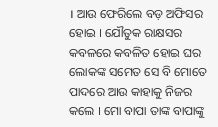। ଆଉ ଫେରିଲେ ବଡ଼ ଅଫିସର ହୋଇ । ଯୌତୁକ ରାକ୍ଷସର କବଳରେ କବଳିତ ହୋଇ ଘର ଲୋକଙ୍କ ସମେତ ସେ ବି ମୋତେ ପାଦରେ ଆଉ କାହାକୁ ନିଜର କଲେ । ମୋ ବାପା ତାଙ୍କ ବାପାଙ୍କୁ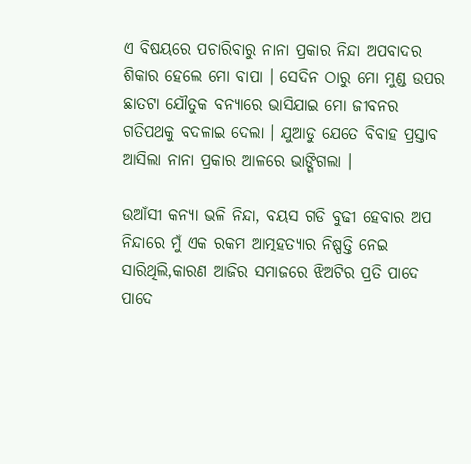ଏ ବିଷୟରେ ପଚାରିବାରୁ ନାନା ପ୍ରକାର ନିନ୍ଦା ଅପବାଦର ଶିକାର ହେଲେ ମୋ ବାପା । ସେଦିନ ଠାରୁ ମୋ ମୁଣ୍ଡ ଉପର ଛାତଟା ଯୌତୁକ ବନ୍ୟାରେ ଭାସିଯାଇ ମୋ ଜୀବନର ଗତିପଥକୁ ବଦଳାଇ ଦେଲା । ଯୁଆଡୁ ଯେତେ ବିବାହ ପ୍ରସ୍ତାବ ଆସିଲା ନାନା ପ୍ରକାର ଆଳରେ ଭାଙ୍ଗିଗଲା ।

ଉଆଁସୀ କନ୍ୟା ଭଳି ନିନ୍ଦା, ବୟସ ଗଡି ବୁଢୀ ହେବାର ଅପ ନିନ୍ଦାରେ ମୁଁ ଏକ ରକମ ଆତ୍ମହତ୍ୟାର ନିଷ୍ପତ୍ତି ନେଇ ସାରିଥିଲି,କାରଣ ଆଜିର ସମାଜରେ ଝିଅଟିର ପ୍ରତି ପାଦେ ପାଦେ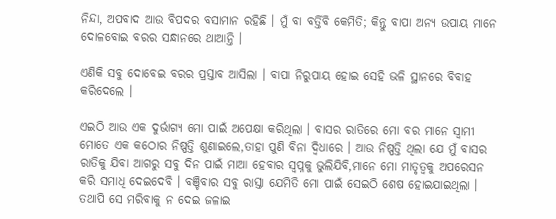ନିନ୍ଦା, ଅପବାଦ ଆଉ ବିପଦର ବସାମାନ ରହିଛି । ମୁଁ ବା ବର୍ତ୍ତିବି କେମିତି; କିନ୍ତୁ ବାପା ଅନ୍ୟ ଉପାୟ ମାନେ ଦୋଳବୋଇ ବରର ସନ୍ଧାନରେ ଥାଆନ୍ତି ।

ଏଣିକି ସବୁ ଦୋବେଇ ବରର ପ୍ରସ୍ତାବ ଆସିଲା । ବାପା ନିରୁପାୟ ହୋଇ ସେହି ଭଳି ସ୍ଥାନରେ ବିବାହ କରିଦେଲେ ।

ଏଇଠି ଆଉ ଏକ ଦୁର୍ଭାଗ୍ୟ ମୋ ପାଇଁ ଅପେକ୍ଷା କରିଥିଲା । ବାସର ରାତିରେ ମୋ ବର ମାନେ ସ୍ଵାମୀ ମୋତେ ଏକ କଠୋର ନିଷ୍ପତ୍ତି ଶୁଣାଇଲେ,ତାହା ପୁଣି ବିନା ଦ୍ୱିଧାରେ । ଆଉ ନିଷ୍ପତ୍ତି ଥିଲା ଯେ ମୁଁ ବାସର ରାତିକୁ ଯିବା ଆଗରୁ ସବୁ ଦିନ ପାଇଁ ମାଆ ହେବାର ସ୍ଵପ୍ନକୁ ଭୁଲିଯିବି,ମାନେ ମୋ ମାତୃତ୍ଵକୁ ଅପରେସନ କରି ସମାଧି ଦେଇଦେବି । ବଞ୍ଚିବାର ସବୁ ରାସ୍ତା ଯେମିତି ମୋ ପାଇଁ ସେଇଠି ଶେଷ ହୋଇଯାଇଥିଲା । ତଥାପି ସେ ମରିବାକୁ ନ ଦେଇ ଜଳାଇ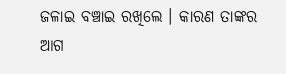ଜଳାଇ ବଞ୍ଚାଇ ରଖିଲେ । କାରଣ ତାଙ୍କର ଆଗ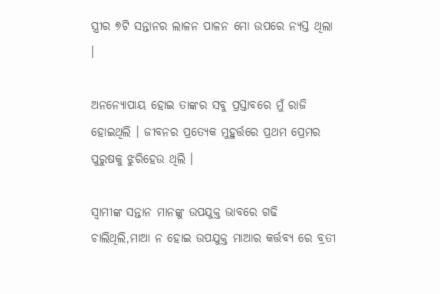ସ୍ତ୍ରୀର ୭ଟି ସନ୍ତାନର ଲାଳନ ପାଳନ ମୋ ଉପରେ ନ୍ୟସ୍ତ ଥିଲା ।

ଅନନ୍ୟୋପାୟ ହୋଇ ତାଙ୍କର ସବୁ ପ୍ରସ୍ତାବରେ ମୁଁ ରାଜି ହୋଇଥିଲି । ଜୀବନର ପ୍ରତ୍ୟେକ ମୁହୁର୍ତ୍ତରେ ପ୍ରଥମ ପ୍ରେମର ପୁରୁଷକୁ ଝୁରିହେଉ ଥିଲି ।

ସ୍ଵାମୀଙ୍କ ସନ୍ତାନ ମାନଙ୍କୁ ଉପଯୁକ୍ତ ଭାବରେ ଗଢି ଚାଲିଥିଲି,ମାଆ ନ ହୋଇ ଉପଯୁକ୍ତ ମାଆର କର୍ତ୍ତବ୍ୟ ରେ ବ୍ରତୀ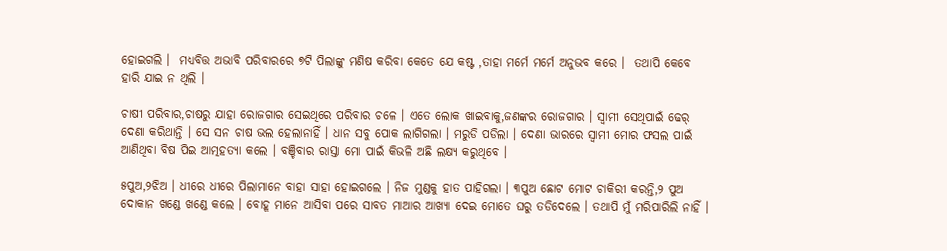ହୋଇଗଲି ।  ମଧ୍ୟବିତ୍ତ ଅଭାବି ପରିବାରରେ ୭ଟି ପିଲାଙ୍କୁ ମଣିଷ କରିବା କେତେ ଯେ କଷ୍ଟ ,ତାହା ମର୍ମେ ମର୍ମେ ଅନୁଭବ କରେ ।  ତଥାପି କେବେ ହାରି ଯାଇ ନ ଥିଲି ।

ଚାଷୀ ପରିବାର,ଚାଷରୁ ଯାହା ରୋଜଗାର ସେଇଥିରେ ପରିବାର ଚଳେ । ଏତେ ଲୋକ ଖାଇବାକୁ,ଜଣଙ୍କର ରୋଜଗାର । ସ୍ଵାମୀ ସେଥିପାଇଁ ଢେର୍ ଦେଣା କରିଥାନ୍ତି । ସେ ସନ ଚାଷ ଭଲ ହେଲାନାହିଁ । ଧାନ ସବୁ ପୋକ ଲାଗିଗଲା । ମରୁଡି ପଡିଲା । ଦେଣା ଭାରରେ ସ୍ଵାମୀ ମୋର ଫସଲ ପାଇଁ ଆଣିଥିବା ବିଷ ପିଇ ଆତ୍ମହତ୍ୟା କଲେ । ବଞ୍ଚିବାର ରାସ୍ତା ମୋ ପାଇଁ କିଭଳି ଅଛି ଲକ୍ଷ୍ୟ କରୁଥିବେ ।

୫ପୁଅ,୨ଝିଅ । ଧୀରେ ଧୀରେ ପିଲାମାନେ ବାହା ସାହା ହୋଇଗଲେ । ନିଜ ମୁଣ୍ଡକୁ ହାତ ପାହିଗଲା । ୩ପୁଅ ଛୋଟ ମୋଟ ଚାକିରୀ କରନ୍ତି,୨ ପୁଅ ଦୋକାନ ଖଣ୍ଡେ ଖଣ୍ଡେ କଲେ । ବୋହୂ ମାନେ ଆସିବା ପରେ ସାବତ ମାଆର ଆଖ୍ୟା ଦେଇ ମୋତେ ଘରୁ ତଡିଦେଲେ । ତଥାପି ମୁଁ ମରିପାରିଲି ନାହିଁ ।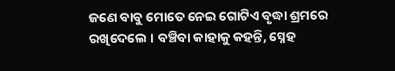ଜଣେ ବାବୁ ମୋତେ ନେଇ ଗୋଟିଏ ବୃଦ୍ଧା ଶ୍ରମରେ ରଖିଦେଲେ । ବଞ୍ଚିବା କାହାକୁ କହନ୍ତି, ସ୍ନେହ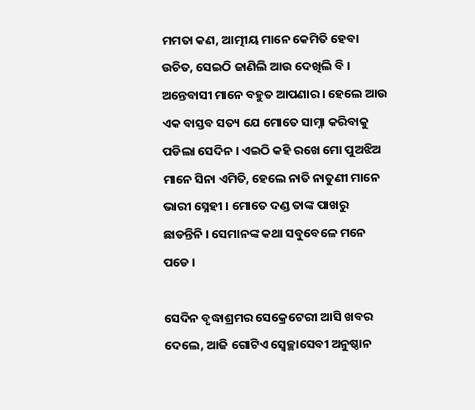ମମତା କଣ, ଆତ୍ମୀୟ ମାନେ କେମିତି ହେବା ଉଚିତ, ସେଇଠି ଜାଣିଲି ଆଉ ଦେଖିଲି ବି । ଅନ୍ତେବାସୀ ମାନେ ବହୁତ ଆପଣାର । ହେଲେ ଆଉ ଏକ ବାସ୍ତବ ସତ୍ୟ ଯେ ମୋତେ ସାମ୍ନା କରିବାକୁ ପଡିଲା ସେଦିନ । ଏଇଠି କହି ରଖେ ମୋ ପୁଅଝିଅ ମାନେ ସିନା ଏମିତି, ହେଲେ ନାତି ନାତୁଣୀ ମାନେ ଭାରୀ ସ୍ନେହୀ । ମୋତେ ଦଣ୍ଡ ତାଙ୍କ ପାଖରୁ ଛାଡନ୍ତିନି । ସେମାନଙ୍କ କଥା ସବୁବେଳେ ମନେ ପଡେ ।

ସେଦିନ ବୃଦ୍ଧାଶ୍ରମର ସେକ୍ରେଟେରୀ ଆସି ଖବର ଦେଲେ, ଆଜି ଗୋଟିଏ ସ୍ଵେଚ୍ଛାସେବୀ ଅନୁଷ୍ଠାନ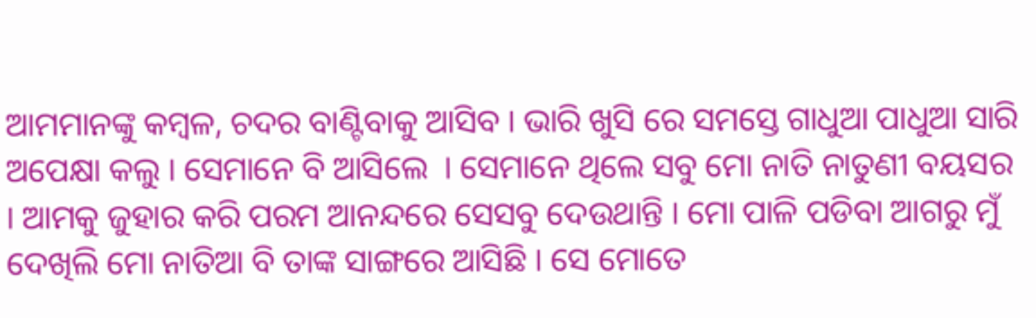ଆମମାନଙ୍କୁ କମ୍ବଳ, ଚଦର ବାଣ୍ଟିବାକୁ ଆସିବ । ଭାରି ଖୁସି ରେ ସମସ୍ତେ ଗାଧୁଆ ପାଧୁଆ ସାରି ଅପେକ୍ଷା କଲୁ । ସେମାନେ ବି ଆସିଲେ  । ସେମାନେ ଥିଲେ ସବୁ ମୋ ନାତି ନାତୁଣୀ ବୟସର । ଆମକୁ ଜୁହାର କରି ପରମ ଆନନ୍ଦରେ ସେସବୁ ଦେଉଥାନ୍ତି । ମୋ ପାଳି ପଡିବା ଆଗରୁ ମୁଁ ଦେଖିଲି ମୋ ନାତିଆ ବି ତାଙ୍କ ସାଙ୍ଗରେ ଆସିଛି । ସେ ମୋତେ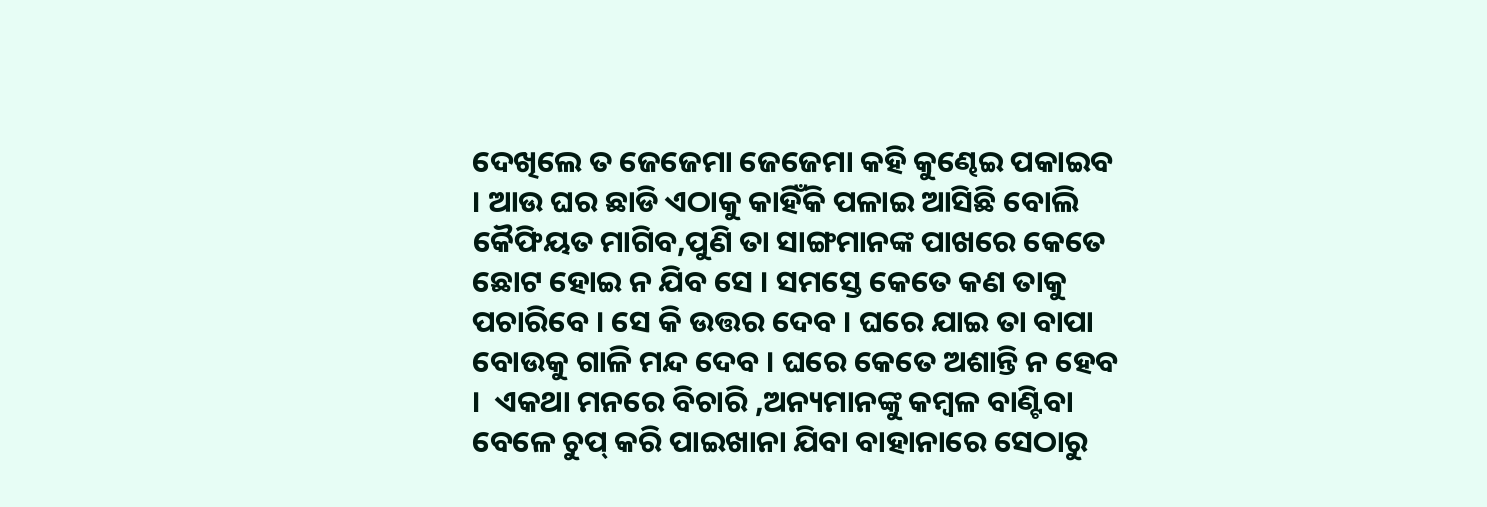ଦେଖିଲେ ତ ଜେଜେମା ଜେଜେମା କହି କୁଣ୍ଢେଇ ପକାଇବ । ଆଉ ଘର ଛାଡି ଏଠାକୁ କାହିଁକି ପଳାଇ ଆସିଛି ବୋଲି କୈଫିୟତ ମାଗିବ,ପୁଣି ତା ସାଙ୍ଗମାନଙ୍କ ପାଖରେ କେତେ ଛୋଟ ହୋଇ ନ ଯିବ ସେ । ସମସ୍ତେ କେତେ କଣ ତାକୁ ପଚାରିବେ । ସେ କି ଉତ୍ତର ଦେବ । ଘରେ ଯାଇ ତା ବାପା ବୋଉକୁ ଗାଳି ମନ୍ଦ ଦେବ । ଘରେ କେତେ ଅଶାନ୍ତି ନ ହେବ ।  ଏକଥା ମନରେ ବିଚାରି ,ଅନ୍ୟମାନଙ୍କୁ କମ୍ବଳ ବାଣ୍ଟିବା ବେଳେ ଚୁପ୍ କରି ପାଇଖାନା ଯିବା ବାହାନାରେ ସେଠାରୁ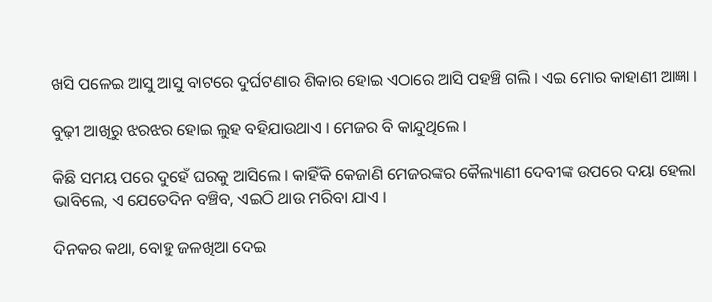ଖସି ପଳେଇ ଆସୁ ଆସୁ ବାଟରେ ଦୁର୍ଘଟଣାର ଶିକାର ହୋଇ ଏଠାରେ ଆସି ପହଞ୍ଚି ଗଲି । ଏଇ ମୋର କାହାଣୀ ଆଜ୍ଞା ।

ବୁଢ଼ୀ ଆଖିରୁ ଝରଝର ହୋଇ ଲୁହ ବହିଯାଉଥାଏ । ମେଜର ବି କାନ୍ଦୁଥିଲେ ।

କିଛି ସମୟ ପରେ ଦୁହେଁ ଘରକୁ ଆସିଲେ । କାହିଁକି କେଜାଣି ମେଜରଙ୍କର କୈଲ୍ୟାଣୀ ଦେବୀଙ୍କ ଉପରେ ଦୟା ହେଲା ଭାବିଲେ, ଏ ଯେତେଦିନ ବଞ୍ଚିବ, ଏଇଠି ଥାଉ ମରିବା ଯାଏ ।

ଦିନକର କଥା, ବୋହୁ ଜଳଖିଆ ଦେଇ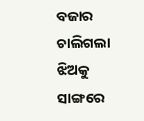ବଜାର ଚାଲିଗଲା ଝିଅକୁ ସାଙ୍ଗରେ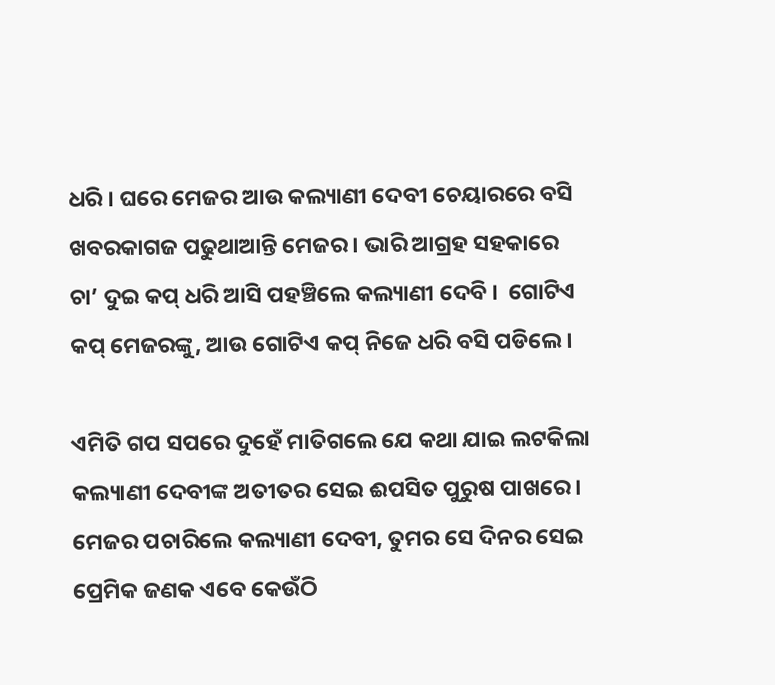ଧରି । ଘରେ ମେଜର ଆଉ କଲ୍ୟାଣୀ ଦେବୀ ଚେୟାରରେ ବସି ଖବରକାଗଜ ପଢୁଥାଆନ୍ତି ମେଜର । ଭାରି ଆଗ୍ରହ ସହକାରେ ଚା’ ଦୁଇ କପ୍ ଧରି ଆସି ପହଞ୍ଚିଲେ କଲ୍ୟାଣୀ ଦେବି ।  ଗୋଟିଏ କପ୍ ମେଜରଙ୍କୁ, ଆଉ ଗୋଟିଏ କପ୍ ନିଜେ ଧରି ବସି ପଡିଲେ ।

ଏମିତି ଗପ ସପରେ ଦୁହେଁ ମାତିଗଲେ ଯେ କଥା ଯାଇ ଲଟକିଲା କଲ୍ୟାଣୀ ଦେବୀଙ୍କ ଅତୀତର ସେଇ ଈପସିତ ପୁରୁଷ ପାଖରେ । ମେଜର ପଚାରିଲେ କଲ୍ୟାଣୀ ଦେବୀ, ତୁମର ସେ ଦିନର ସେଇ ପ୍ରେମିକ ଜଣକ ଏବେ କେଉଁଠି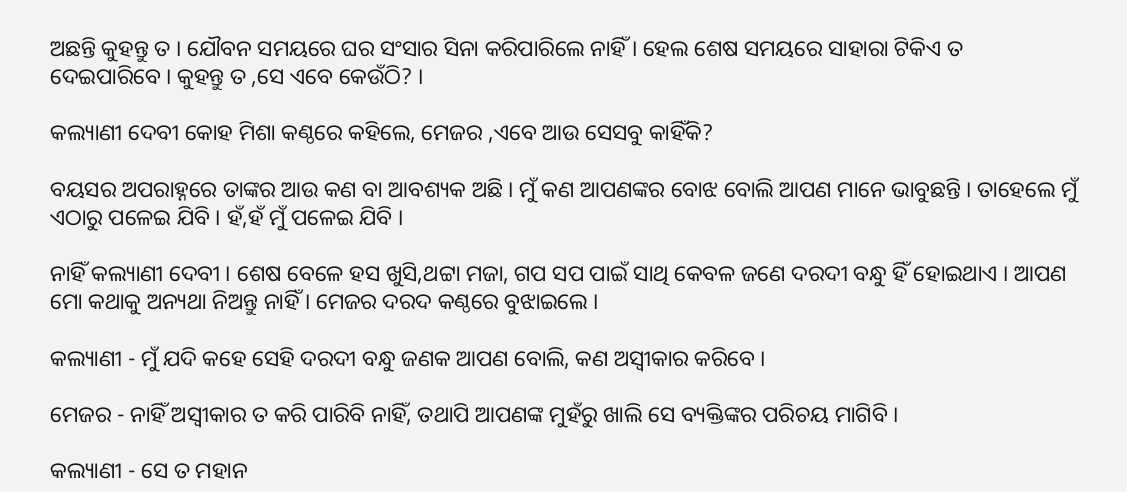ଅଛନ୍ତି କୁହନ୍ତୁ ତ । ଯୌବନ ସମୟରେ ଘର ସଂସାର ସିନା କରିପାରିଲେ ନାହିଁ । ହେଲ ଶେଷ ସମୟରେ ସାହାରା ଟିକିଏ ତ ଦେଇପାରିବେ । କୁହନ୍ତୁ ତ ,ସେ ଏବେ କେଉଁଠି? ।

କଲ୍ୟାଣୀ ଦେବୀ କୋହ ମିଶା କଣ୍ଠରେ କହିଲେ, ମେଜର ,ଏବେ ଆଉ ସେସବୁ କାହିଁକି?

ବୟସର ଅପରାହ୍ନରେ ତାଙ୍କର ଆଉ କଣ ବା ଆବଶ୍ୟକ ଅଛି । ମୁଁ କଣ ଆପଣଙ୍କର ବୋଝ ବୋଲି ଆପଣ ମାନେ ଭାବୁଛନ୍ତି । ତାହେଲେ ମୁଁ ଏଠାରୁ ପଳେଇ ଯିବି । ହଁ,ହଁ ମୁଁ ପଳେଇ ଯିବି ।

ନାହିଁ କଲ୍ୟାଣୀ ଦେବୀ । ଶେଷ ବେଳେ ହସ ଖୁସି,ଥଟ୍ଟା ମଜା, ଗପ ସପ ପାଇଁ ସାଥି କେବଳ ଜଣେ ଦରଦୀ ବନ୍ଧୁ ହିଁ ହୋଇଥାଏ । ଆପଣ ମୋ କଥାକୁ ଅନ୍ୟଥା ନିଅନ୍ତୁ ନାହିଁ । ମେଜର ଦରଦ କଣ୍ଠରେ ବୁଝାଇଲେ ।

କଲ୍ୟାଣୀ - ମୁଁ ଯଦି କହେ ସେହି ଦରଦୀ ବନ୍ଧୁ ଜଣକ ଆପଣ ବୋଲି, କଣ ଅସ୍ୱୀକାର କରିବେ ।

ମେଜର - ନାହିଁ ଅସ୍ୱୀକାର ତ କରି ପାରିବି ନାହିଁ, ତଥାପି ଆପଣଙ୍କ ମୁହଁରୁ ଖାଲି ସେ ବ୍ୟକ୍ତିଙ୍କର ପରିଚୟ ମାଗିବି ।

କଲ୍ୟାଣୀ - ସେ ତ ମହାନ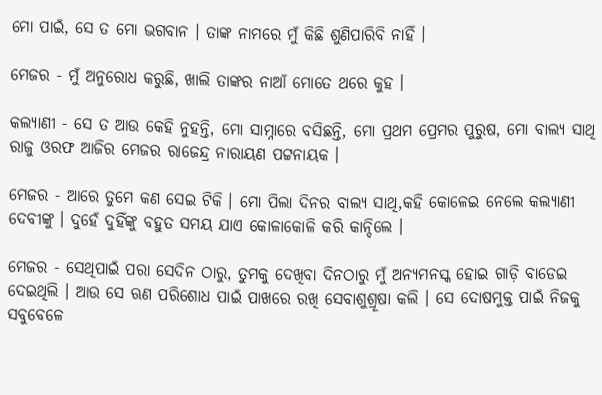ମୋ ପାଇଁ, ସେ ତ ମୋ ଭଗବାନ । ତାଙ୍କ ନାମରେ ମୁଁ କିଛି ଶୁଣିପାରିବି ନାହିଁ ।

ମେଜର - ମୁଁ ଅନୁରୋଧ କରୁଛି, ଖାଲି ତାଙ୍କର ନାଆଁ ମୋତେ ଥରେ କୁହ ।

କଲ୍ୟାଣୀ - ସେ ତ ଆଉ କେହି ନୁହନ୍ତି, ମୋ ସାମ୍ନାରେ ବସିଛନ୍ତି, ମୋ ପ୍ରଥମ ପ୍ରେମର ପୁରୁଷ, ମୋ ବାଲ୍ୟ ସାଥି ରାଜୁ ଓରଫ ଆଜିର ମେଜର ରାଜେନ୍ଦ୍ର ନାରାୟଣ ପଟ୍ଟନାୟକ ।

ମେଜର - ଆରେ ତୁମେ କଣ ସେଇ ଟିକି । ମୋ ପିଲା ଦିନର ବାଲ୍ୟ ସାଥି,କହି କୋଳେଇ ନେଲେ କଲ୍ୟାଣୀ ଦେବୀଙ୍କୁ । ଦୁହେଁ ଦୁହିଁଙ୍କୁ ବହୁତ ସମୟ ଯାଏ କୋଳାକୋଳି କରି କାନ୍ଦିଲେ ।

ମେଜର - ସେଥିପାଇଁ ପରା ସେଦିନ ଠାରୁ, ତୁମକୁ ଦେଖିବା ଦିନଠାରୁ ମୁଁ ଅନ୍ୟମନସ୍କ ହୋଇ ଗାଡ଼ି ବାଡେଇ ଦେଇଥିଲି । ଆଉ ସେ ଋଣ ପରିଶୋଧ ପାଇଁ ପାଖରେ ରଖି ସେବାଶୁଶ୍ରୂଷା କଲି । ସେ ଦୋଷମୁକ୍ତ ପାଇଁ ନିଜକୁ ସବୁବେଳେ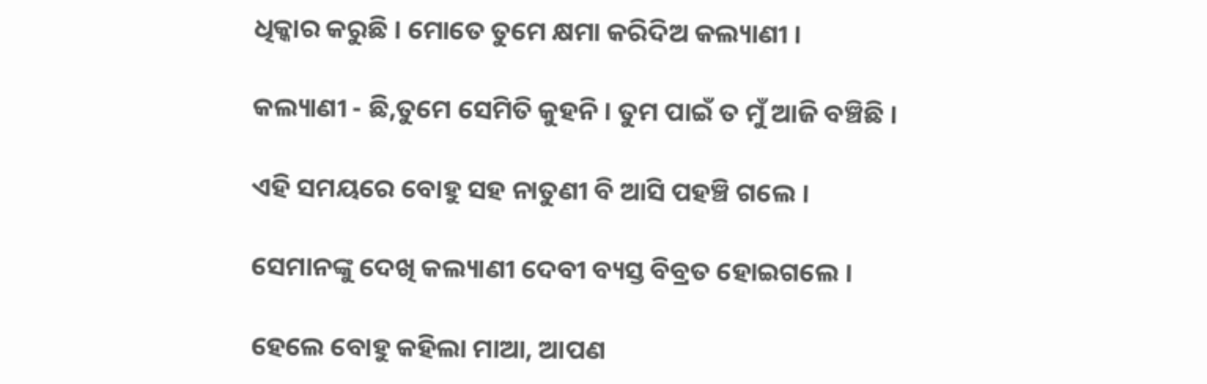ଧିକ୍କାର କରୁଛି । ମୋତେ ତୁମେ କ୍ଷମା କରିଦିଅ କଲ୍ୟାଣୀ ।

କଲ୍ୟାଣୀ - ଛି,ତୁମେ ସେମିତି କୁହନି । ତୁମ ପାଇଁ ତ ମୁଁ ଆଜି ବଞ୍ଚିଛି ।

ଏହି ସମୟରେ ବୋହୁ ସହ ନାତୁଣୀ ବି ଆସି ପହଞ୍ଚି ଗଲେ ।

ସେମାନଙ୍କୁ ଦେଖି କଲ୍ୟାଣୀ ଦେବୀ ବ୍ୟସ୍ତ ବିବ୍ରତ ହୋଇଗଲେ ।

ହେଲେ ବୋହୁ କହିଲା ମାଆ, ଆପଣ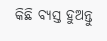କିଛି ବ୍ୟସ୍ତ ହୁଅନ୍ତୁ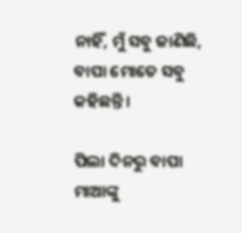ନାହିଁ, ମୁଁ ସବୁ ଜାଣିଛି, ବାପା ମୋତେ ସବୁ କହିଛନ୍ତି ।

ପିଲା ଦିନରୁ ବାପା ମାଆଙ୍କୁ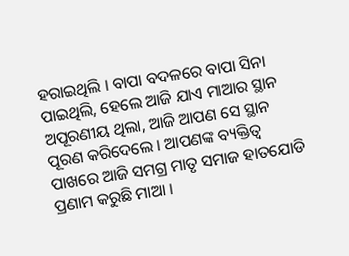ହରାଇଥିଲି । ବାପା ବଦଳରେ ବାପା ସିନା ପାଇଥିଲି, ହେଲେ ଆଜି ଯାଏ ମାଆର ସ୍ଥାନ ଅପୂରଣୀୟ ଥିଲା, ଆଜି ଆପଣ ସେ ସ୍ଥାନ ପୂରଣ କରିଦେଲେ । ଆପଣଙ୍କ ବ୍ୟକ୍ତିତ୍ୱ ପାଖରେ ଆଜି ସମଗ୍ର ମାତୃ ସମାଜ ହାତଯୋଡି ପ୍ରଣାମ କରୁଛି ମାଆ ।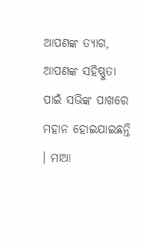ଆପଣଙ୍କ ତ୍ୟାଗ, ଆପଣଙ୍କ ସହିଷ୍ଣୁତା ପାଇଁ ସଭିଙ୍କ ପାଖରେ ମହାନ ହୋଇଯାଇଛନ୍ତି । ମାଆ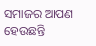ସମାଜର ଆପଣ ହେଉଛନ୍ତି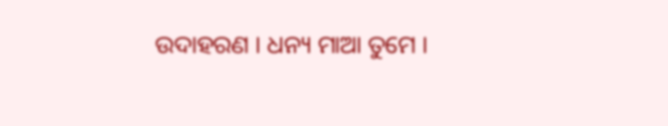ଉଦାହରଣ । ଧନ୍ୟ ମାଆ ତୁମେ ।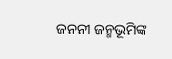ଜନନୀ ଜନ୍ମଭୂମିଙ୍କ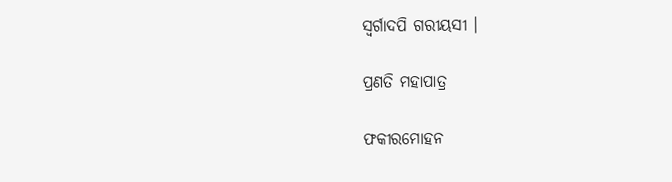ସ୍ଵର୍ଗାଦପି ଗରୀୟସୀ ।

ପ୍ରଣତି ମହାପାତ୍ର

ଫକୀରମୋହନ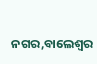ନଗର,ବାଲେଶ୍ଵର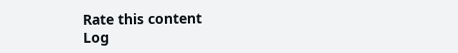Rate this content
Log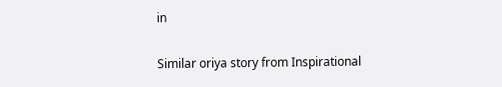in

Similar oriya story from Inspirational